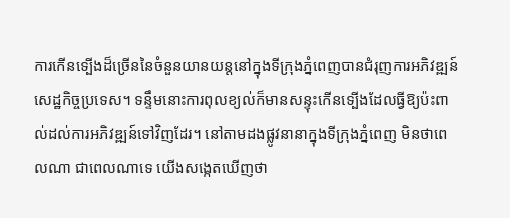ការកើនទ្បើងដ៏ច្រើននៃចំនួនយានយន្ដនៅក្នុងទីក្រុងភ្នំពេញបានជំរុញការអភិវឌ្ឍន៍សេដ្ឋកិច្ចប្រទេស។ ទន្ទឹមនោះការពុលខ្យល់ក៏មានសន្ទុះកើនទ្បើងដែលធ្វីឱ្យប៉ះពាល់ដល់ការអភិវឌ្ឍន៍ទៅវិញដែរ។ នៅតាមដងផ្លូវនានាក្នុងទីក្រុងភ្នំពេញ មិនថាពេលណា ជាពេលណាទេ យើងសង្កេតឃើញថា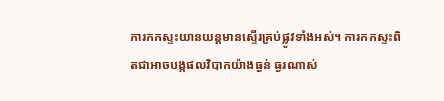ការកកស្ទះយានយន្ដមានស្ទើរគ្រប់ផ្លូវទាំងអស់។ ការកកស្ទះពិតជាអាចបង្កផលវិបាកយ៉ាងធ្ងន់ ធ្ងរណាស់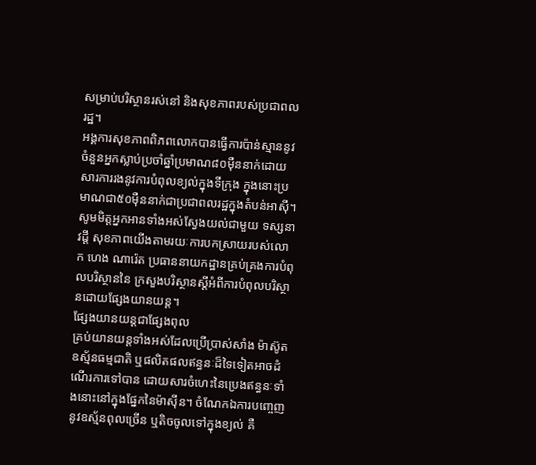សម្រាប់បរិស្ថានរស់នៅ និងសុខភាពរបស់ប្រជាពលរដ្ឋ។
អង្គការសុខភាពពិភពលោកបានធ្វើការប៉ាន់ស្មាននូវចំនួនអ្នកស្លាប់ប្រចាំឆ្នាំប្រមាណ៨០ម៉ឺននាក់ដោយសារការរងនូវការបំពុលខ្យល់ក្នុងទីក្រុង ក្នុងនោះប្រមាណជា៥០ម៉ឺននាក់ជាប្រជាពលរដ្ឋក្នុងតំបន់អាស៊ី។ សូមមិត្ដអ្នកអានទាំងអស់ស្វែងយល់ជាមួយ ទស្សនាវដ្ដី សុខភាពយើងតាមរយៈការបកស្រាយរបស់លោក ហេង ណារ៉េត ប្រធាននាយកដ្ឋានគ្រប់គ្រងការបំពុលបរិស្ថាននៃ ក្រសួងបរិស្ថានស្ដីអំពីការបំពុលបរិស្ថានដោយផ្សែងយានយន្ដ។
ផ្សែងយានយន្ដជាផ្សែងពុល
គ្រប់យានយន្ដទាំងអស់ដែលប្រើប្រាស់សាំង ម៉ាស៊ូត ឧស្ម័នធម្មជាតិ ឬផលិតផលឥន្ធនៈដ៏ទៃទៀតអាចដំណើរការទៅបាន ដោយសារចំហេះនៃប្រេងឥន្ធនៈទាំងនោះនៅក្នុងផ្នែកនៃម៉ាស៊ីន។ ចំណែកឯការបញ្ចេញនូវឧស្ម័នពុលច្រើន ឬតិចចូលទៅក្នុងខ្យល់ គឺ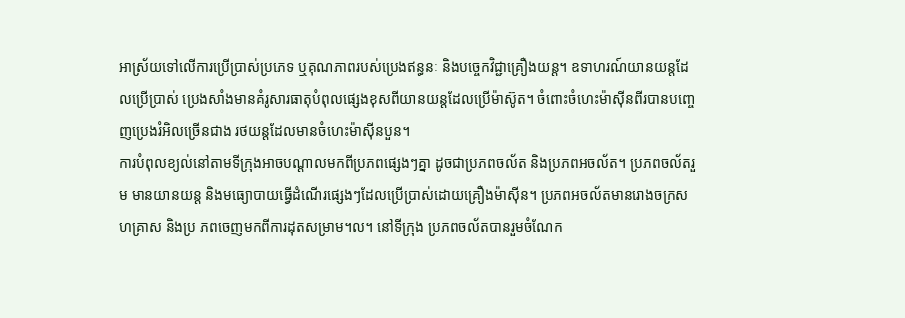អាស្រ័យទៅលើការប្រើប្រាស់ប្រភេទ ឬគុណភាពរបស់ប្រេងឥន្ធនៈ និងបច្ចេកវិជ្ជាគ្រឿងយន្ដ។ ឧទាហរណ៍យានយន្ដដែលប្រើប្រាស់ ប្រេងសាំងមានគំរូសារធាតុបំពុលផ្សេងខុសពីយានយន្ដដែលប្រើម៉ាស៊ូត។ ចំពោះចំហេះម៉ាស៊ីនពីរបានបញ្ចេញប្រេងរំអិលច្រើនជាង រថយន្ដដែលមានចំហេះម៉ាស៊ីនបួន។
ការបំពុលខ្យល់នៅតាមទីក្រុងអាចបណ្ដាលមកពីប្រភពផ្សេងៗគ្នា ដូចជាប្រភពចល័ត និងប្រភពអចល័ត។ ប្រភពចល័តរួម មានយានយន្ដ និងមធ្យោបាយធ្វើដំណើរផ្សេងៗដែលប្រើប្រាស់ដោយគ្រឿងម៉ាស៊ីន។ ប្រភពអចល័តមានរោងចក្រសហគ្រាស និងប្រ ភពចេញមកពីការដុតសម្រាម។ល។ នៅទីក្រុង ប្រភពចល័តបានរួមចំណែក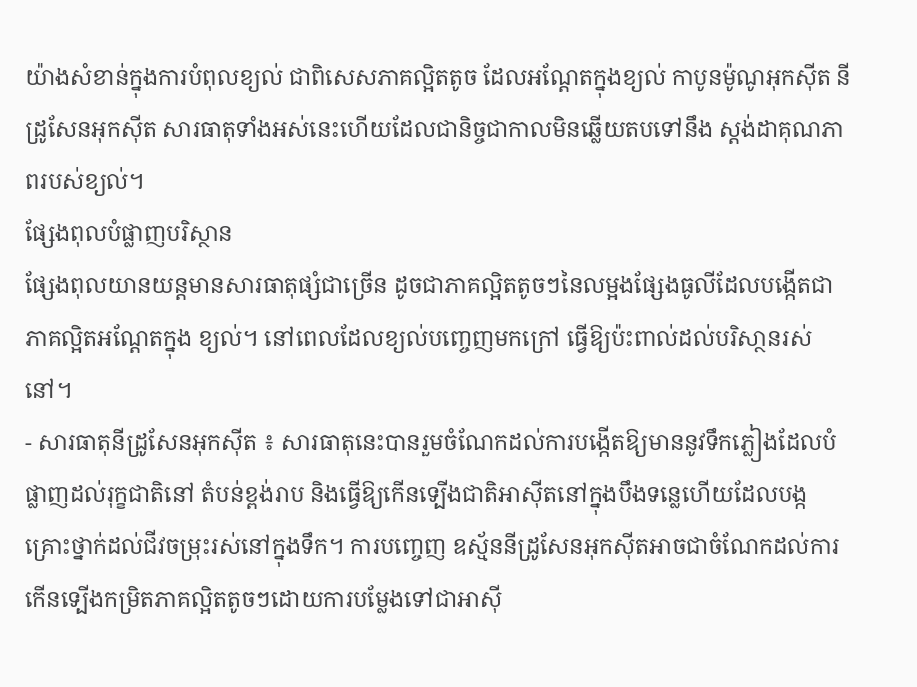យ៉ាងសំខាន់ក្នុងការបំពុលខ្យល់ ជាពិសេសភាគល្អិតតូច ដែលអណ្ដែតក្នុងខ្យល់ កាបូនម៉ូណូអុកស៊ីត នីដ្រូសែនអុកស៊ីត សារធាតុទាំងអស់នេះហើយដែលជានិច្ចជាកាលមិនឆ្លើយតបទៅនឹង ស្ដង់ដាគុណភាពរបស់ខ្យល់។
ផ្សែងពុលបំផ្លាញបរិស្ថាន
ផ្សែងពុលយានយន្ដមានសារធាតុផ្សំជាច្រើន ដូចជាភាគល្អិតតូចៗនៃលម្អងផ្សែងធូលីដែលបង្កើតជាភាគល្អិតអណ្ដែតក្នុង ខ្យល់។ នៅពេលដែលខ្យល់បញ្ចេញមកក្រៅ ធ្វើឱ្យប៉ះពាល់ដល់បរិសា្ថនរស់នៅ។
- សារធាតុនីដ្រូសែនអុកស៊ីត ៖ សារធាតុនេះបានរួមចំណែកដល់ការបង្កើតឱ្យមាននូវទឹកភ្លៀងដែលបំផ្លាញដល់រុក្ខជាតិនៅ តំបន់ខ្ពង់រាប និងធ្វើឱ្យកើនទ្បើងជាតិអាស៊ីតនៅក្នុងបឹងទន្លេហើយដែលបង្កគ្រោះថ្នាក់ដល់ជីវចម្រុះរស់នៅក្នុងទឹក។ ការបញ្ចេញ ឧស្ម័ននីដ្រូសែនអុកស៊ីតអាចជាចំណែកដល់ការកើនទ្បើងកម្រិតភាគល្អិតតូចៗដោយការបម្លែងទៅជាអាស៊ី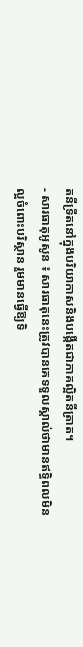តនីទ្រីតនៅក្នុងបរិយាកាសនិងបង្កើតជាភាគល្អិតនីត្រាត។
- សារធាតុអូសូន ៖ សារធាតុនេះត្រូវបានគេទទួលស្គាល់ថាមានឥទ្ធិពលមិនល្អចំពោះបរិស្ថាន រួមមានធ្វើឱ្យទិ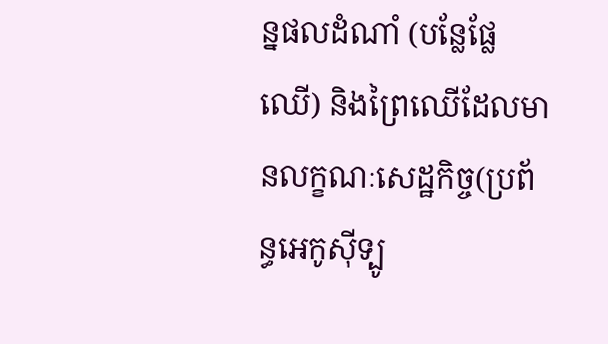ន្នផលដំណាំ (បន្លែផ្លែឈើ) និងព្រៃឈើដែលមានលក្ខណៈសេដ្ឋកិច្ច(ប្រព័ន្ធអេកូស៊ីទ្បូ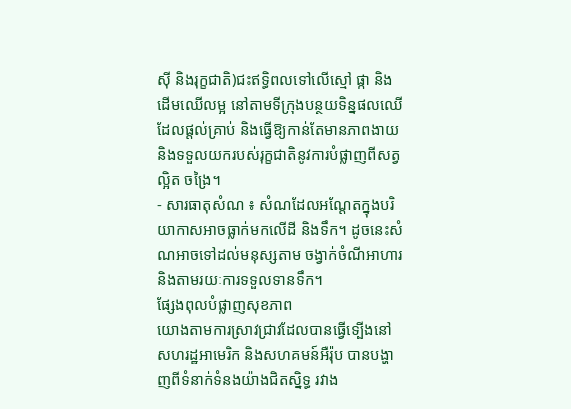ស៊ី និងរុក្ខជាតិ)ជះឥទ្ធិពលទៅលើស្មៅ ផ្កា និងដើមឈើលម្អ នៅតាមទីក្រុងបន្ថយទិន្នផលឈើដែលផ្ដល់គ្រាប់ និងធ្វើឱ្យកាន់តែមានភាពងាយ និងទទួលយករបស់រុក្ខជាតិនូវការបំផ្លាញពីសត្វល្អិត ចង្រៃ។
- សារធាតុសំណ ៖ សំណដែលអណ្ដែតក្នុងបរិយាកាសអាចធ្លាក់មកលើដី និងទឹក។ ដូចនេះសំណអាចទៅដល់មនុស្សតាម ចង្វាក់ចំណីអាហារ និងតាមរយៈការទទួលទានទឹក។
ផ្សែងពុលបំផ្លាញសុខភាព
យោងតាមការស្រាវជ្រាវដែលបានធ្វើទ្បើងនៅសហរដ្ឋអាមេរិក និងសហគមន៍អឺរ៉ុប បានបង្ហាញពីទំនាក់ទំនងយ៉ាងជិតស្និទ្ធ រវាង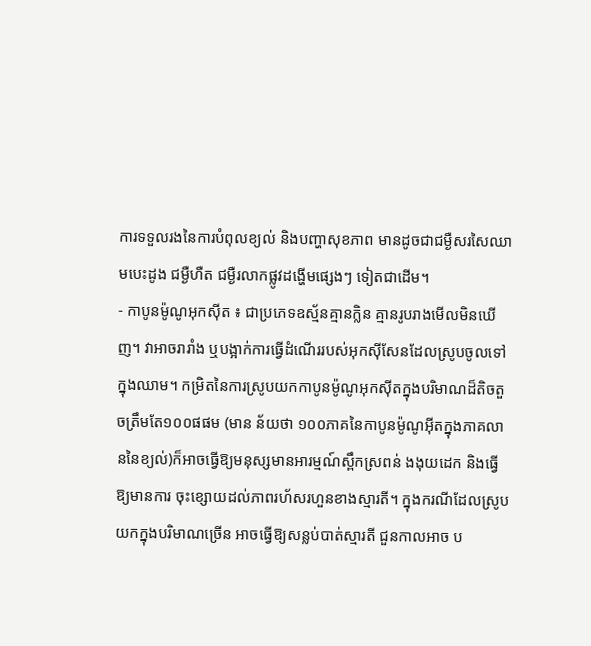ការទទួលរងនៃការបំពុលខ្យល់ និងបញ្ហាសុខភាព មានដូចជាជម្ងឺសរសៃឈាមបេះដូង ជម្ងឺហឺត ជម្ងឺរលាកផ្លូវដង្ហើមផ្សេងៗ ទៀតជាដើម។
- កាបូនម៉ូណូអុកស៊ីត ៖ ជាប្រភេទឧស្ម័នគ្មានក្លិន គ្មានរូបរាងមើលមិនឃើញ។ វាអាចរារាំង ឬបង្អាក់ការធ្វើដំណើររបស់អុកស៊ីសែនដែលស្រូបចូលទៅក្នុងឈាម។ កម្រិតនៃការស្រូបយកកាបូនម៉ូណូអុកស៊ីតក្នុងបរិមាណដ៏តិចតួចត្រឹមតែ១០០ផផម (មាន ន័យថា ១០០ភាគនៃកាបូនម៉ូណូអ៊ីតក្នុងភាគលាននៃខ្យល់)ក៏អាចធ្វើឱ្យមនុស្សមានអារម្មណ៍ស្ពឹកស្រពន់ ងងុយដេក និងធ្វើឱ្យមានការ ចុះខ្សោយដល់ភាពរហ័សរហួនខាងស្មារតី។ ក្នុងករណីដែលស្រូបយកក្នុងបរិមាណច្រើន អាចធ្វើឱ្យសន្លប់បាត់ស្មារតី ជួនកាលអាច ប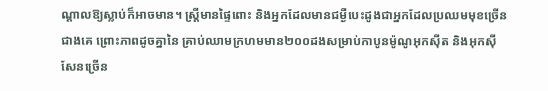ណ្ដាលឱ្យស្លាប់ក៏អាចមាន។ ស្ដ្រីមានផ្ទៃពោះ និងអ្នកដែលមានជម្ងឺបេះដូងជាអ្នកដែលប្រឈមមុខច្រើនជាងគេ ព្រោះភាពដូចគ្នានៃ គ្រាប់ឈាមក្រហមមាន២០០ដងសម្រាប់កាបូនម៉ូណូអុកស៊ីត និងអុកស៊ីសែនច្រើន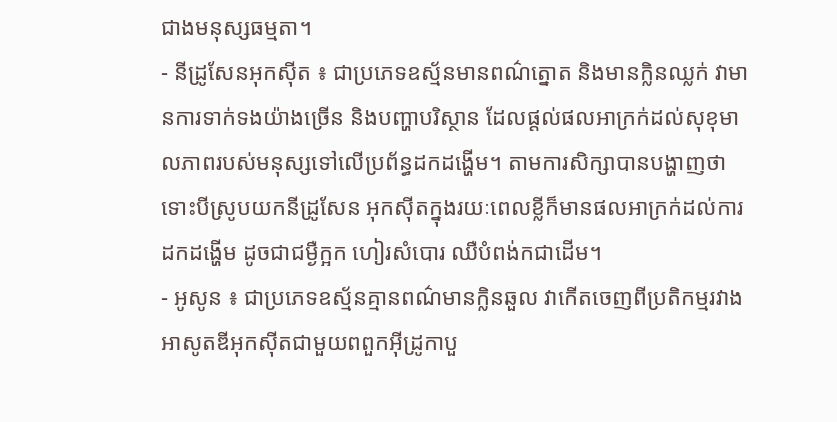ជាងមនុស្សធម្មតា។
- នីដ្រូសែនអុកស៊ីត ៖ ជាប្រភេទឧស្ម័នមានពណ៌ត្នោត និងមានក្លិនឈ្លក់ វាមានការទាក់ទងយ៉ាងច្រើន និងបញ្ហាបរិស្ថាន ដែលផ្ដល់ផលអាក្រក់ដល់សុខុមាលភាពរបស់មនុស្សទៅលើប្រព័ន្ធដកដង្ហើម។ តាមការសិក្សាបានបង្ហាញថាទោះបីស្រូបយកនីដ្រូសែន អុកស៊ីតក្នុងរយៈពេលខ្លីក៏មានផលអាក្រក់ដល់ការដកដង្ហើម ដូចជាជម្ងឺក្អក ហៀរសំបោរ ឈឺបំពង់កជាដើម។
- អូសូន ៖ ជាប្រភេទឧស្ម័នគ្មានពណ៌មានក្លិនឆួល វាកើតចេញពីប្រតិកម្មរវាងអាសូតឌីអុកស៊ីតជាមួយពពួកអ៊ីដ្រូកាបួ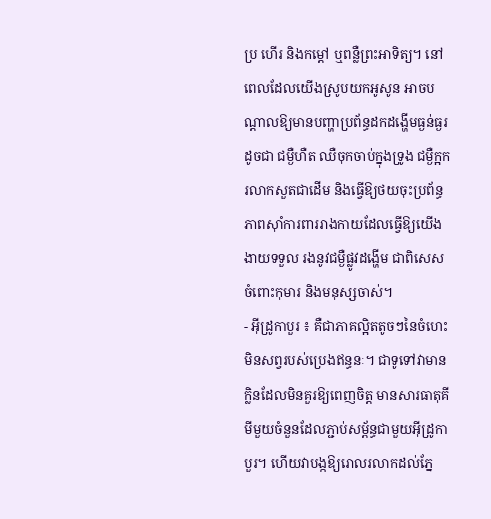ប្រ ហើរ និងកម្ដៅ ឬពន្លឺព្រះអាទិត្យ។ នៅពេលដែលយើងស្រូបយកអូសូន អាចបណ្ដាលឱ្យមានបញ្ហាប្រព័ន្ធដកដង្ហើមធ្ងន់ធ្ងរ ដូចជា ជម្ងឺហឺត ឈឺចុកចាប់ក្នុងទ្រូង ជម្ងឺក្អក រលាកសួតជាដើម និងធ្វើឱ្យថយចុះប្រព័ន្ធភាពស៊ាំការពាររាងកាយដែលធ្វើឱ្យយើងងាយទទួល រងនូវជម្ងឺផ្លូវដង្ហើម ជាពិសេសចំពោះកុមារ និងមនុស្សចាស់។
- អ៊ីដ្រូកាបួរ ៖ គឺជាភាគល្អិតតូចៗនៃចំហេះមិនសព្វរបស់ប្រេងឥន្ធនៈ។ ជាទូទៅវាមានក្លិនដែលមិនគួរឱ្យពេញចិត្ដ មានសារធាតុគីមីមួយចំនួនដែលភ្ជាប់សម្ព័ន្ធជាមួយអ៊ីដ្រូកាបួរ។ ហើយវាបង្កឱ្យរោលរលាកដល់ភ្នែ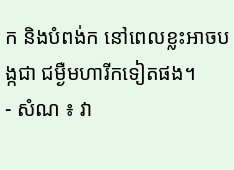ក និងបំពង់ក នៅពេលខ្លះអាចបង្កជា ជម្ងឺមហារីកទៀតផង។
- សំណ ៖ វា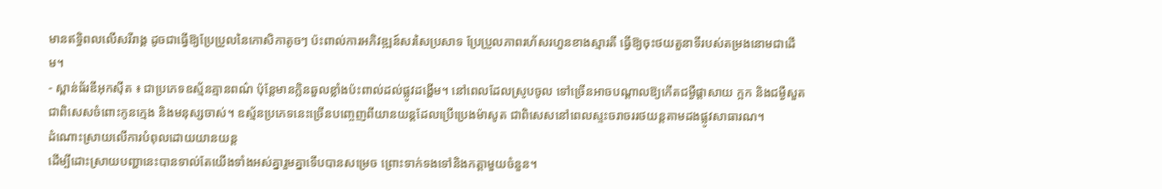មានឥទ្ធិពលលើសរីរាង្គ ដូចជាធ្វើឱ្យប្រែប្រួលនៃកោសិកាតូចៗ ប៉ះពាល់ការអភិវឌ្ឍន៍សរសៃប្រសាទ ប្រែប្រួលភាពរហ័សរហួនខាងស្មារតី ធ្វើឱ្យចុះថយតួនាទីរបស់តម្រងនោមជាដើម។
- ស្ពាន់ធ័រឌីអុកស៊ីត ៖ ជាប្រភេទឧស្ម័នគ្មានពណ៌ ប៉ុន្ដែមានក្លិនឆួលខ្លាំងប៉ះពាល់ដល់ផ្លូវដង្ហើម។ នៅពេលដែលស្រូបចូល ទៅច្រើនអាចបណ្ដាលឱ្យកើតជម្ងឺផ្ដាសាយ ក្អក និងជម្ងឺសួត ជាពិសេសចំពោះកូនក្មេង និងមនុស្សចាស់។ ឧស្ម័នប្រភេទនេះច្រើនបញ្ចេញពីយានយន្ដដែលប្រើប្រេងម៉ាសូត ជាពិសេសនៅពេលស្ទះចរាចររថយន្ដតាមដងផ្លូវសាធារណ។
ដំណោះស្រាយលើការបំពុលដោយយានយន្ដ
ដើម្បីដោះស្រាយបញ្ហានេះបានទាល់តែយើងទាំងអស់គ្នារួមគ្នាទើបបានសម្រេច ព្រោះទាក់ទងទៅនិងកត្ដាមួយចំនួន។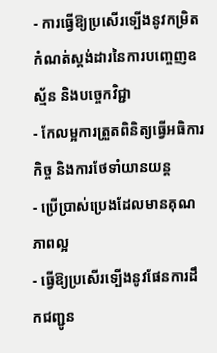- ការធ្វើឱ្យប្រសើរទ្បើងនូវកម្រិតកំណត់ស្ដង់ដារនៃការបញ្ចេញឧស្ម័ន និងបច្ចេកវិជ្ជា
- កែលម្អការត្រួតពិនិត្យធ្វើអធិការកិច្ច និងការថែទាំយានយន្ដ
- ប្រើប្រាស់ប្រេងដែលមានគុណភាពល្អ
- ធ្វើឱ្យប្រសើរទ្បើងនូវផែនការដឹកជញ្ជូន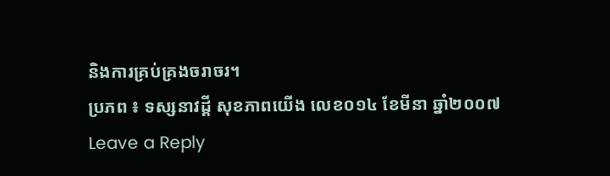និងការគ្រប់គ្រងចរាចរ។
ប្រភព ៖ ទស្សនាវដ្តី សុខភាពយើង លេខ០១៤ ខែមីនា ឆ្នាំ២០០៧
Leave a Reply